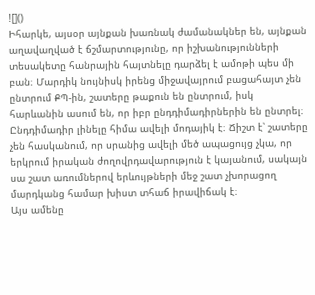![]()
Իհարկե, այսօր այնքան խառնակ ժամանակներ են, այնքան աղավաղված է ճշմարտությունը, որ իշխանությունների տեսակետը հանրային հայտնելը դարձել է ամոթի պես մի բան։ Մարդիկ նույնիսկ իրենց միջավայրում բացահայտ չեն ընտրում ՔՊ-ին, շատերը թաքուն են ընտրում, իսկ հարևանին ասում են, որ իբր ընդդիմադիրներին են ընտրել։
Ընդդիմադիր լինելը հիմա ավելի մոդայիկ է։ Ճիշտ է՝ շատերը չեն հասկանում, որ սրանից ավելի մեծ ապացույց չկա, որ երկրում իրական ժողովրդավարություն է կայանում, սակայն սա շատ առումներով երևույթների մեջ շատ չխորացող մարդկանց համար խիստ տհաճ իրավիճակ է։
Այս ամենը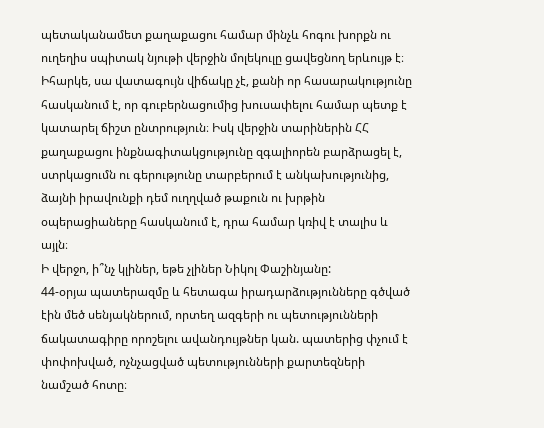պետականամետ քաղաքացու համար մինչև հոգու խորքն ու ուղեղիս սպիտակ նյութի վերջին մոլեկուլը ցավեցնող երևույթ է։
Իհարկե, սա վատագույն վիճակը չէ, քանի որ հասարակությունը հասկանում է, որ գուբերնացումից խուսափելու համար պետք է կատարել ճիշտ ընտրություն։ Իսկ վերջին տարիներին ՀՀ քաղաքացու ինքնագիտակցությունը զգալիորեն բարձրացել է, ստրկացումն ու գերությունը տարբերում է անկախությունից, ձայնի իրավունքի դեմ ուղղված թաքուն ու խրթին օպերացիաները հասկանում է, դրա համար կռիվ է տալիս և այլն։
Ի վերջո, ի՞նչ կլիներ, եթե չլիներ Նիկոլ Փաշինյանը:
44-օրյա պատերազմը և հետագա իրադարձությունները գծված էին մեծ սենյակներում, որտեղ ազգերի ու պետությունների ճակատագիրը որոշելու ավանդույթներ կան. պատերից փչում է փոփոխված, ոչնչացված պետությունների քարտեզների նամշած հոտը։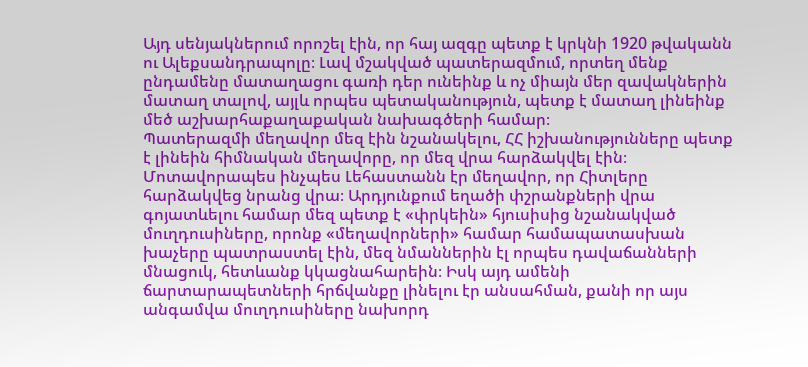Այդ սենյակներում որոշել էին, որ հայ ազգը պետք է կրկնի 1920 թվականն ու Ալեքսանդրապոլը։ Լավ մշակված պատերազմում, որտեղ մենք ընդամենը մատաղացու գառի դեր ունեինք և ոչ միայն մեր զավակներին մատաղ տալով, այլև որպես պետականություն, պետք է մատաղ լինեինք մեծ աշխարհաքաղաքական նախագծերի համար։
Պատերազմի մեղավոր մեզ էին նշանակելու, ՀՀ իշխանությունները պետք է լինեին հիմնական մեղավորը, որ մեզ վրա հարձակվել էին։ Մոտավորապես ինչպես Լեհաստանն էր մեղավոր, որ Հիտլերը հարձակվեց նրանց վրա։ Արդյունքում եղածի փշրանքների վրա գոյատևելու համար մեզ պետք է «փրկեին» հյուսիսից նշանակված մուղդուսիները, որոնք «մեղավորների» համար համապատասխան խաչերը պատրաստել էին, մեզ նմաններին էլ որպես դավաճանների մնացուկ, հետևանք կկացնահարեին։ Իսկ այդ ամենի ճարտարապետների հրճվանքը լինելու էր անսահման, քանի որ այս անգամվա մուղդուսիները նախորդ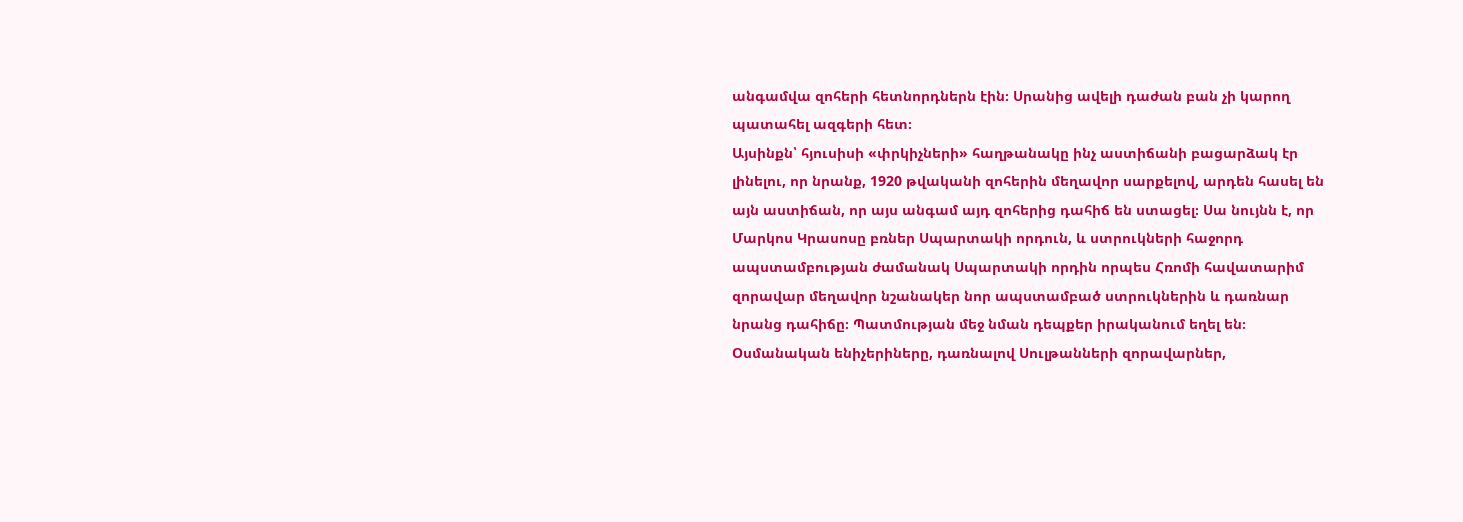անգամվա զոհերի հետնորդներն էին։ Սրանից ավելի դաժան բան չի կարող պատահել ազգերի հետ։
Այսինքն՝ հյուսիսի «փրկիչների» հաղթանակը ինչ աստիճանի բացարձակ էր լինելու, որ նրանք, 1920 թվականի զոհերին մեղավոր սարքելով, արդեն հասել են այն աստիճան, որ այս անգամ այդ զոհերից դահիճ են ստացել։ Սա նույնն է, որ Մարկոս Կրասոսը բռներ Սպարտակի որդուն, և ստրուկների հաջորդ ապստամբության ժամանակ Սպարտակի որդին որպես Հռոմի հավատարիմ զորավար մեղավոր նշանակեր նոր ապստամբած ստրուկներին և դառնար նրանց դահիճը։ Պատմության մեջ նման դեպքեր իրականում եղել են։
Օսմանական ենիչերիները, դառնալով Սուլթանների զորավարներ,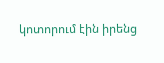կոտորում էին իրենց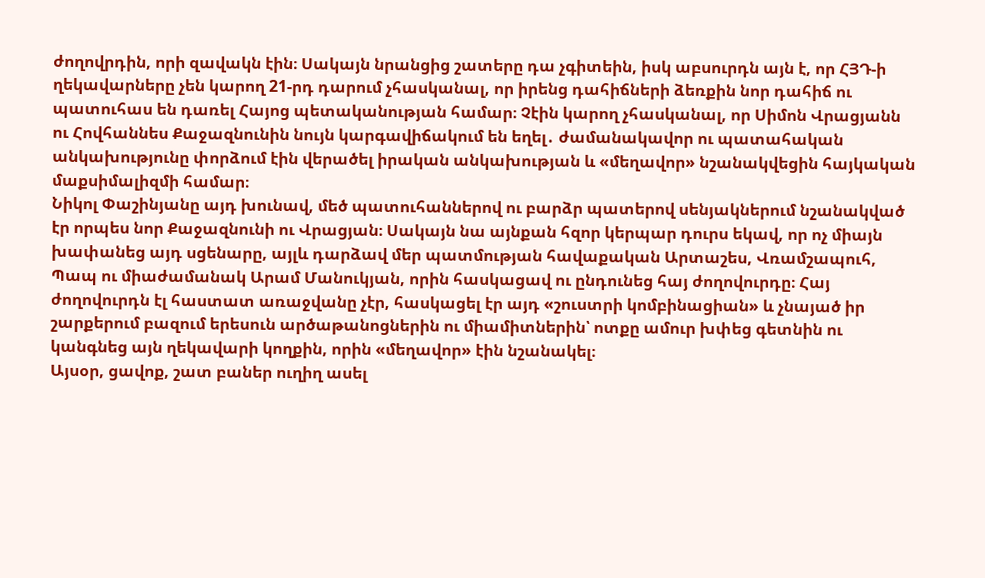ժողովրդին, որի զավակն էին։ Սակայն նրանցից շատերը դա չգիտեին, իսկ աբսուրդն այն է, որ ՀՅԴ-ի ղեկավարները չեն կարող 21-րդ դարում չհասկանալ, որ իրենց դահիճների ձեռքին նոր դահիճ ու պատուհաս են դառել Հայոց պետականության համար։ Չէին կարող չհասկանալ, որ Սիմոն Վրացյանն ու Հովհաննես Քաջազնունին նույն կարգավիճակում են եղել․ ժամանակավոր ու պատահական անկախությունը փորձում էին վերածել իրական անկախության և «մեղավոր» նշանակվեցին հայկական մաքսիմալիզմի համար։
Նիկոլ Փաշինյանը այդ խունավ, մեծ պատուհաններով ու բարձր պատերով սենյակներում նշանակված էր որպես նոր Քաջազնունի ու Վրացյան։ Սակայն նա այնքան հզոր կերպար դուրս եկավ, որ ոչ միայն խափանեց այդ սցենարը, այլև դարձավ մեր պատմության հավաքական Արտաշես, Վռամշապուհ, Պապ ու միաժամանակ Արամ Մանուկյան, որին հասկացավ ու ընդունեց հայ ժողովուրդը։ Հայ ժողովուրդն էլ հաստատ առաջվանը չէր, հասկացել էր այդ «շուստրի կոմբինացիան» և չնայած իր շարքերում բազում երեսուն արծաթանոցներին ու միամիտներին՝ ոտքը ամուր խփեց գետնին ու կանգնեց այն ղեկավարի կողքին, որին «մեղավոր» էին նշանակել։
Այսօր, ցավոք, շատ բաներ ուղիղ ասել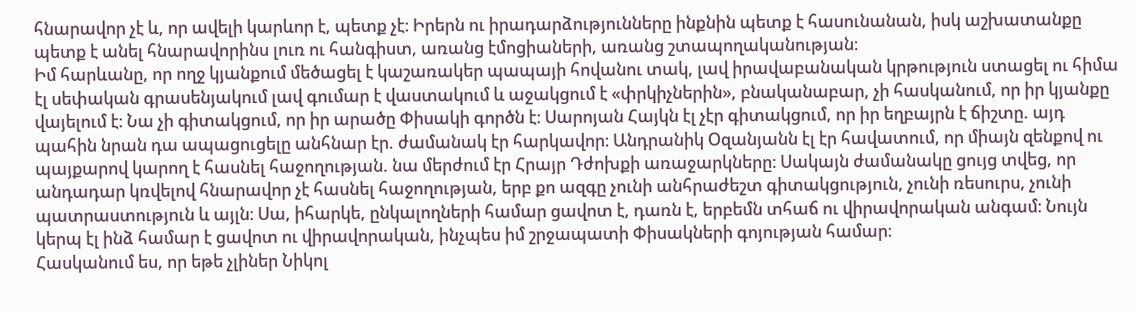հնարավոր չէ և, որ ավելի կարևոր է, պետք չէ։ Իրերն ու իրադարձությունները ինքնին պետք է հասունանան, իսկ աշխատանքը պետք է անել հնարավորինս լուռ ու հանգիստ, առանց էմոցիաների, առանց շտապողականության։
Իմ հարևանը, որ ողջ կյանքում մեծացել է կաշառակեր պապայի հովանու տակ, լավ իրավաբանական կրթություն ստացել ու հիմա էլ սեփական գրասենյակում լավ գումար է վաստակում և աջակցում է «փրկիչներին», բնականաբար, չի հասկանում, որ իր կյանքը վայելում է։ Նա չի գիտակցում, որ իր արածը Փիսակի գործն է։ Սարոյան Հայկն էլ չէր գիտակցում, որ իր եղբայրն է ճիշտը. այդ պահին նրան դա ապացուցելը անհնար էր. ժամանակ էր հարկավոր։ Անդրանիկ Օզանյանն էլ էր հավատում, որ միայն զենքով ու պայքարով կարող է հասնել հաջողության. նա մերժում էր Հրայր Դժոխքի առաջարկները։ Սակայն ժամանակը ցույց տվեց, որ անդադար կռվելով հնարավոր չէ հասնել հաջողության, երբ քո ազգը չունի անհրաժեշտ գիտակցություն, չունի ռեսուրս, չունի պատրաստություն և այլն։ Սա, իհարկե, ընկալողների համար ցավոտ է, դառն է, երբեմն տհաճ ու վիրավորական անգամ։ Նույն կերպ էլ ինձ համար է ցավոտ ու վիրավորական, ինչպես իմ շրջապատի Փիսակների գոյության համար։
Հասկանում ես, որ եթե չլիներ Նիկոլ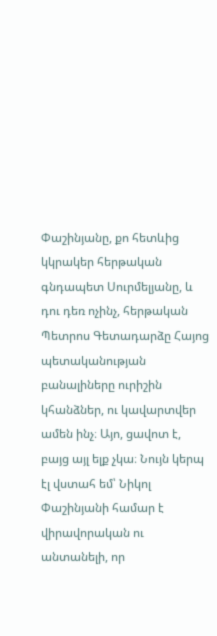Փաշինյանը, քո հետևից կկրակեր հերթական գնդապետ Սուրմելյանը, և դու դեռ ոչինչ, հերթական Պետրոս Գետադարձը Հայոց պետականության բանալիները ուրիշին կհանձներ, ու կավարտվեր ամեն ինչ։ Այո, ցավոտ է, բայց այլ ելք չկա։ Նույն կերպ էլ վստահ եմ՝ Նիկոլ Փաշինյանի համար է վիրավորական ու անտանելի, որ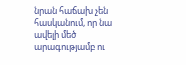նրան հաճախ չեն հասկանում, որ նա ավելի մեծ արագությամբ ու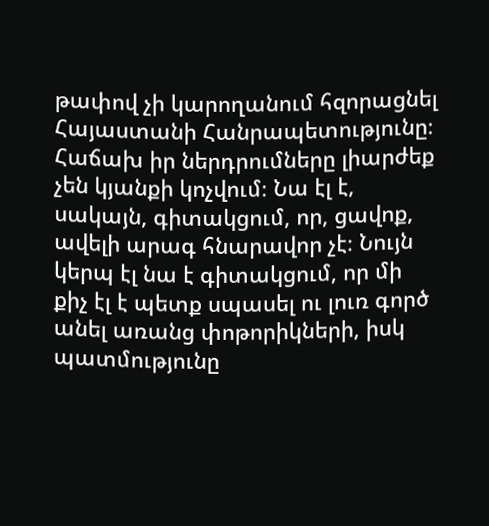թափով չի կարողանում հզորացնել Հայաստանի Հանրապետությունը։ Հաճախ իր ներդրումները լիարժեք չեն կյանքի կոչվում։ Նա էլ է, սակայն, գիտակցում, որ, ցավոք, ավելի արագ հնարավոր չէ։ Նույն կերպ էլ նա է գիտակցում, որ մի քիչ էլ է պետք սպասել ու լուռ գործ անել առանց փոթորիկների, իսկ պատմությունը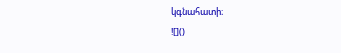կգնահատի։
![]()